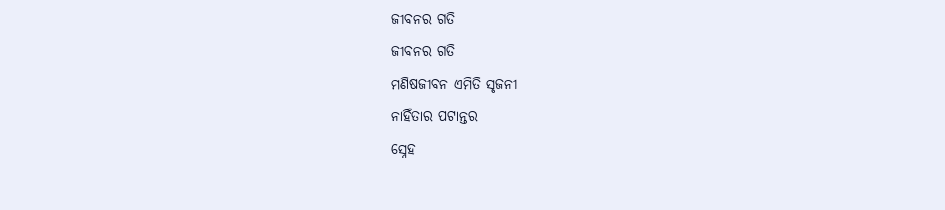ଜୀବନର ଗତି
ଜୀବନର ଗତି
ମଣିଷଜୀବନ ଏମିତି ସୃଜନୀ
ନାହିଁତାର ପଟାନ୍ତର
ସ୍ନେହ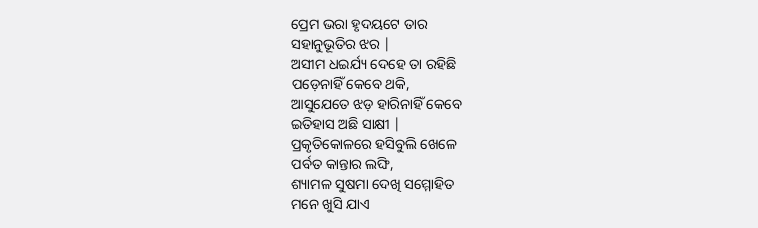ପ୍ରେମ ଭରା ହୃଦୟଟେ ତାର
ସହାନୁଭୂତିର ଝର |
ଅସୀମ ଧଇର୍ଯ୍ୟ ଦେହେ ତା ରହିଛି
ପଡ଼େନାହିଁ କେବେ ଥକି,
ଆସୁଯେତେ ଝଡ଼ ହାରିନାହିଁ କେବେ
ଇତିହାସ ଅଛି ସାକ୍ଷୀ |
ପ୍ରକୃତିକୋଳରେ ହସିବୁଲି ଖେଳେ
ପର୍ବତ କାନ୍ତାର ଲଙ୍ଘି,
ଶ୍ୟାମଳ ସୁଷମା ଦେଖି ସମ୍ମୋହିତ
ମନେ ଖୁସି ଯାଏ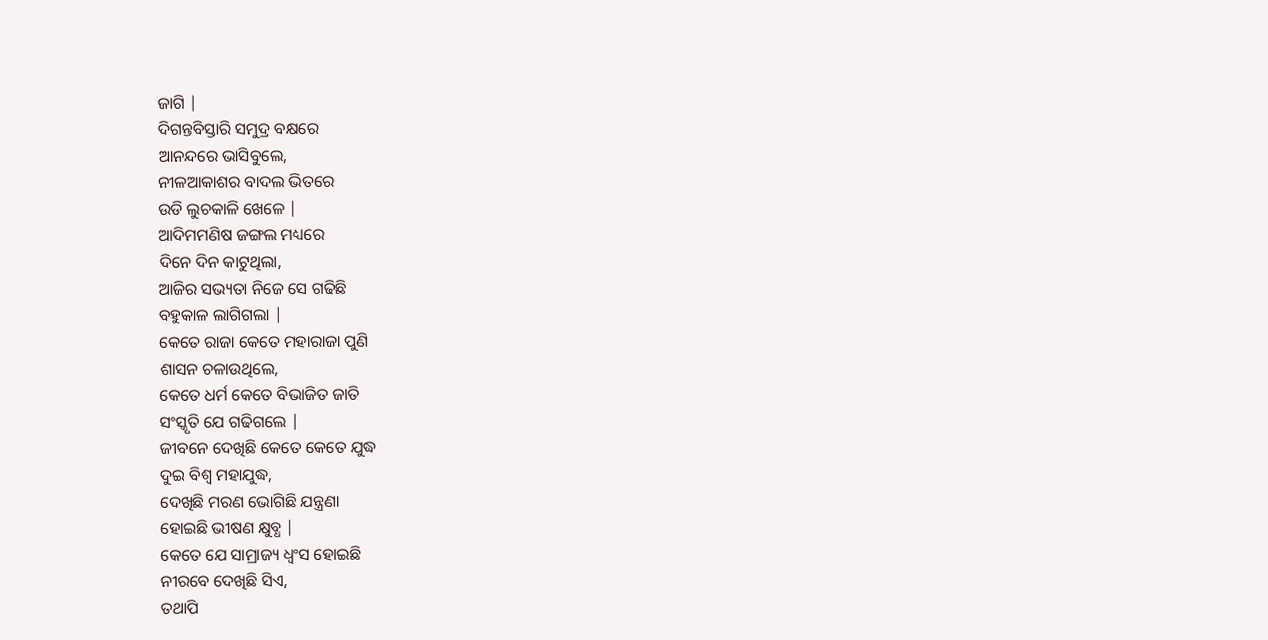ଜାଗି |
ଦିଗନ୍ତବିସ୍ତାରି ସମୁଦ୍ର ବକ୍ଷରେ
ଆନନ୍ଦରେ ଭାସିବୁଲେ,
ନୀଳଆକାଶର ବାଦଲ ଭିତରେ
ଉଡି ଲୁଚକାଳି ଖେଳେ |
ଆଦିମମଣିଷ ଜଙ୍ଗଲ ମଧ୍ୟରେ
ଦିନେ ଦିନ କାଟୁଥିଲା,
ଆଜିର ସଭ୍ୟତା ନିଜେ ସେ ଗଢିଛି
ବହୁକାଳ ଲାଗିଗଲା |
କେତେ ରାଜା କେତେ ମହାରାଜା ପୁଣି
ଶାସନ ଚଳାଉଥିଲେ,
କେତେ ଧର୍ମ କେତେ ବିଭାଜିତ ଜାତି
ସଂସ୍କୃତି ଯେ ଗଢିଗଲେ |
ଜୀବନେ ଦେଖିଛି କେତେ କେତେ ଯୁଦ୍ଧ
ଦୁଇ ବିଶ୍ୱ ମହାଯୁଦ୍ଧ,
ଦେଖିଛି ମରଣ ଭୋଗିଛି ଯନ୍ତ୍ରଣା
ହୋଇଛି ଭୀଷଣ କ୍ଷୁବ୍ଧ |
କେତେ ଯେ ସାମ୍ରାଜ୍ୟ ଧ୍ବଂସ ହୋଇଛି
ନୀରବେ ଦେଖିଛି ସିଏ,
ତଥାପି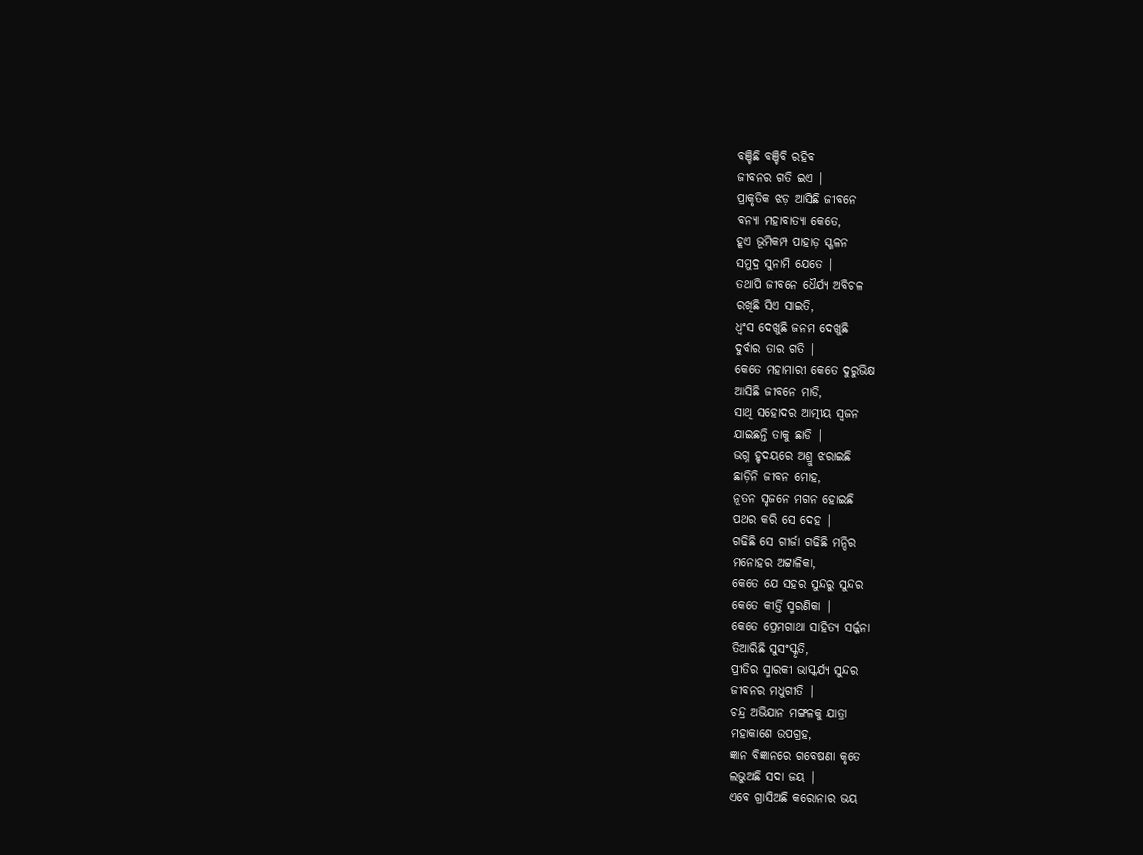ବଞ୍ଚିଛି ବଞ୍ଚିବି ରହିବ
ଜୀବନର ଗତି ଇଏ |
ପ୍ରାକୃତିକ ଝଡ଼ ଆସିଛି ଜୀବନେ
ବନ୍ୟା ମହାବାତ୍ୟା କେତେ,
ହୂଏ ଭୂମିକମ୍ପ ପାହାଡ଼ ସ୍ଖଳନ
ସମୁଦ୍ର ସୁନାମି ଯେତେ |
ତଥାପି ଜୀବନେ ଧୈର୍ଯ୍ୟ ଅବିଚଳ
ରଖିଛି ସିଏ ସାଇତି,
ଧ୍ବଂସ ଦେଖୁଛି ଜନମ ଦେଖୁଛି
ଦୁର୍ବାର ତାର ଗତି |
କେତେ ମହାମାରୀ କେତେ ଦୁରୁଭିକ୍ଷ
ଆସିଛି ଜୀବନେ ମାଡି,
ସାଥି ସହୋଦର ଆତ୍ମୀୟ ସ୍ୱଜନ
ଯାଇଛନ୍ତି ତାକୁ ଛାଡି |
ଭଗ୍ନ ହୃଦୟରେ ଅଶ୍ରୁ ଝରାଇଛି
ଛାଡ଼ିନି ଜୀବନ ମୋହ,
ନୂତନ ସୃଜନେ ମଗନ ହୋଇଛି
ପଥର କରି ସେ ଦେହ |
ଗଢିଛି ସେ ଗୀର୍ଜା ଗଢିଛି ମନ୍ଦିର
ମନୋହର ଅଟ୍ଟାଳିକା,
କେତେ ଯେ ସହର ସୁନ୍ଦରୁ ସୁନ୍ଦର
କେତେ କୀର୍ତ୍ତି ସ୍ମରଣିକା |
କେତେ ପ୍ରେମଗାଥା ସାହିତ୍ୟ ସର୍ଜ୍ଜନା
ତିଆରିଛି ସୁସଂସ୍କୃତି,
ପ୍ରୀତିର ସ୍ମାରକୀ ଭାସ୍କର୍ଯ୍ୟ ସୁନ୍ଦର
ଜୀବନର ମଧୁଗୀତି |
ଚନ୍ଦ୍ର ଅଭିଯାନ ମଙ୍ଗଳକୁ ଯାତ୍ରା
ମହାକାଶେ ଉପଗ୍ରହ,
ଜ୍ଞାନ ବିଜ୍ଞାନରେ ଗବେଷଣା କୃତେ
ଲଭୁଅଛି ସଦା ଜୟ |
ଏବେ ଗ୍ରାସିଅଛି କରୋନାର ଭୟ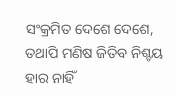ସଂକ୍ରମିତ ଦେଶେ ଦେଶେ,
ତଥାପି ମଣିଷ ଜିତିବ ନିଶ୍ଚୟ
ହାର ନାହିଁ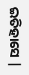ଇତିହାସେ |